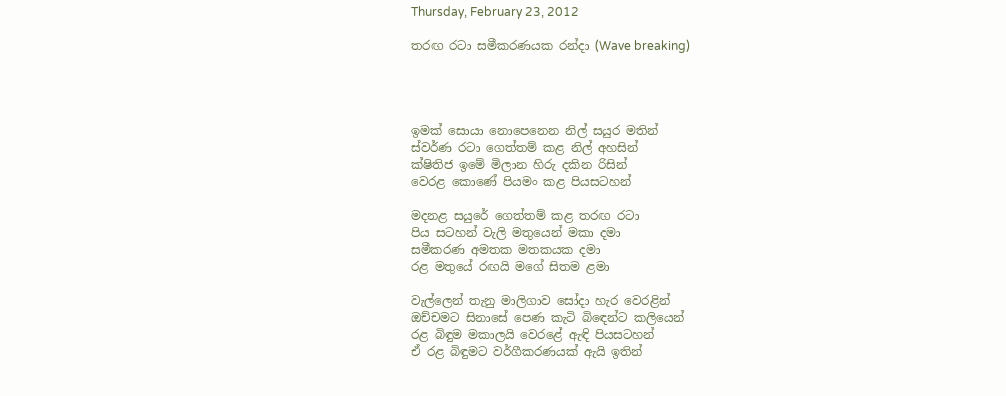Thursday, February 23, 2012

තරඟ රටා සමීකරණයක රන්දා (Wave breaking)




ඉමක් සොයා නොපෙනෙන නිල් සයුර මතින්
ස්වර්ණ රටා ගෙත්තම් කළ නිල් අහසින්
ක්ෂිතිජ ඉමේ මිලාන හිරු දකින රිසින්
වෙරළ කොණේ පියමං කළ පියසටහන්

මදනළ සයුරේ ගෙත්තම් කළ තරඟ රටා
පිය සටහන් වැලි මතුයෙන් මකා දමා
සමීකරණ අමතක මතකයක දමා
රළ මතුයේ රඟයි මගේ සිතම ළමා

වැල්ලෙන් තැනු මාලිගාව සෝදා හැර වෙරළින්
ඔච්චමට සිනාසේ පෙණ කැටි බිඳෙන්ට කලියෙන්
රළ බිඳුම මකාලයි වෙරළේ ඇඳි පියසටහන්
ඒ රළ බිඳුමට වර්ගීකරණයක් ඇයි ඉතින්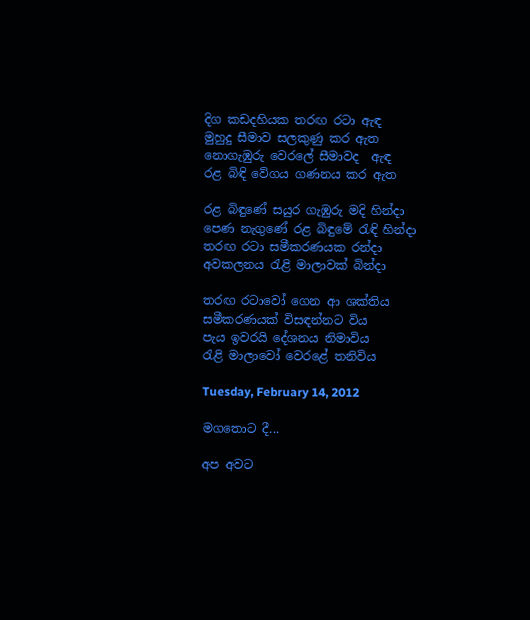දිග කඩදහියක තරඟ රටා ඇඳ
මුහුදු සීමාව සලකුණු කර ඇත
නොගැඹුරු වෙරලේ සීමාවද  ඇඳ
රළ බිඳි වේගය ගණනය කර ඇත

රළ බිඳුණේ සයුර ගැඹුරු මදි හින්දා
පෙණ නැගුණේ රළ බිඳුමේ රැඳි හින්දා
තරඟ රටා සමීකරණයක රන්දා
අවකලනය රැළි මාලාවක් බින්දා

තරඟ රටාවෝ ගෙන ආ ශක්තිය
සමීකරණයක් විසඳන්නට විය
පැය ඉවරයි දේශනය නිමාවිය
රැළි මාලාවෝ වෙරළේ තනිවිය

Tuesday, February 14, 2012

මගතොට දී...

අප අවට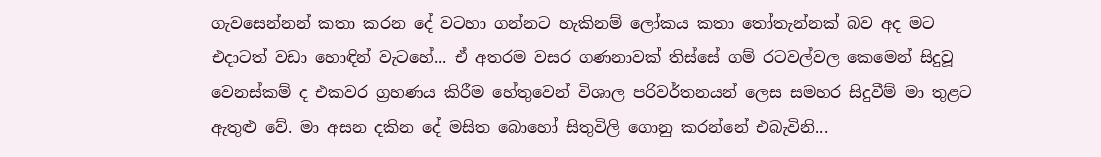ගැවසෙන්නන් කතා කරන දේ වටහා ගන්නට හැකිනම් ලෝකය කතා තෝතැන්නක් බව අද මට එදාටත් වඩා හොඳින් වැටහේ... ඒ අතරම වසර ගණනාවක් තිස්සේ ගම් රටවල්වල කෙමෙන් සිදුවූ වෙනස්කම් ද එකවර ග්‍රහණය කිරීම හේතුවෙන් විශාල පරිවර්තනයන් ලෙස සමහර සිදුවීම් මා තුළට ඇතුළු වේ. මා අසන දකින දේ මසිත බොහෝ සිතුවිලි ගොනු කරන්නේ එබැවිනි...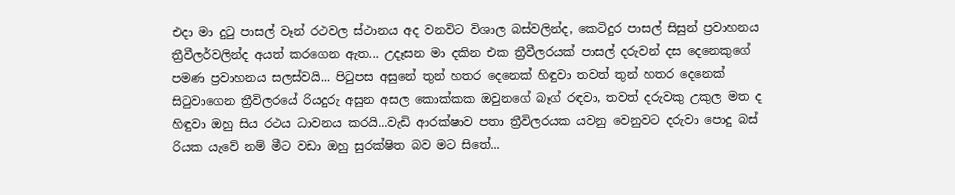එදා මා දුටු පාසල් වෑන් රථවල ස්ථානය අද වනවිට විශාල බස්වලින්ද, කෙටිදුර පාසල් සිසුන් ප්‍රවාහනය ත්‍රීවීලර්වලින්ද අයත් කරගෙන ඇත... උදෑසන මා දකින එක ත්‍රීවීලරයක් පාසල් දරුවන් දස දෙනෙකුගේ පමණ ප්‍රවාහනය සලස්වයි... පිටුපස අසුනේ තුන් හතර දෙනෙක් හිඳුවා තවත් තුන් හතර දෙනෙක් සිටුවාගෙන ත්‍රීවිලරයේ රියදුරු අසුන අසල කොක්කක ඔවුනගේ බෑග් රඳවා, තවත් දරුවකු උකුල මත ද හිඳුවා ඔහු සිය රථය ධාවනය කරයි...වැඩි ආරක්ෂාව පතා ත්‍රීවිලරයක යවනු වෙනුවට දරුවා පොදු බස් රියක යැවේ නම් මීට වඩා ඔහු සුරක්ෂිත බව මට සිතේ...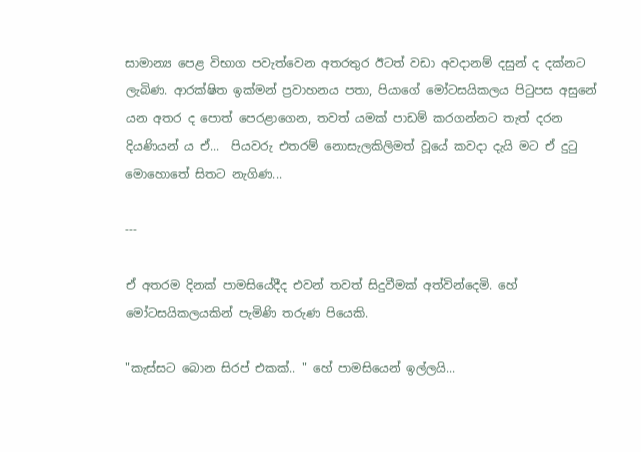සාමාන්‍ය පෙළ විභාග පවැත්වෙන අතරතුර ඊටත් වඩා අවදානම් දසුන් ද දක්නට ලැබිණ. ආරක්ෂිත ඉක්මන් ප්‍රවාහනය පතා, පියාගේ මෝටසයිකලය පිටුපස අසුනේ යන අතර ද පොත් පෙරළාගෙන, තවත් යමක් පාඩම් කරගන්නට තැත් දරන දියණියන් ය ඒ...  පියවරු එතරම් නොසැලකිලිමත් වූයේ කවදා දැයි මට ඒ දුටු මොහොතේ සිතට නැගිණ...

---

ඒ අතරම දිනක් පාමසියේදීද එවන් තවත් සිදුවීමක් අත්වින්දෙමි. හේ මෝටසයිකලයකින් පැමිණි තරුණ පියෙකි.

"කැස්සට බොන සිරප් එකක්.. " හේ පාමසියෙන් ඉල්ලයි...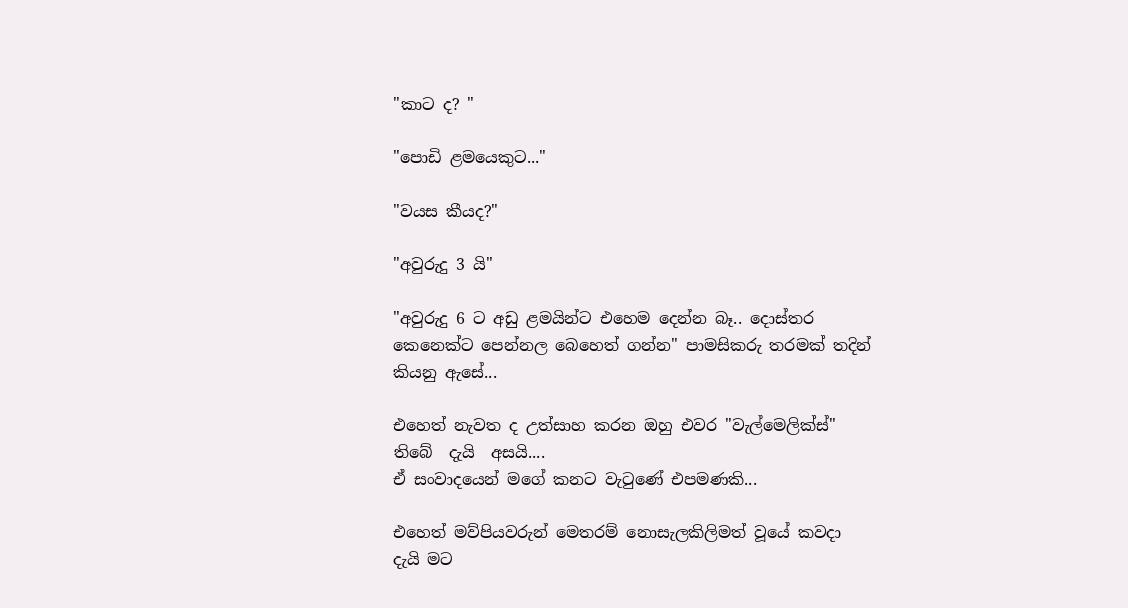"කාට ද? "

"පොඩි ළමයෙකුට..."

"වයස කීයද?"

"අවුරුදු 3 යි"

"අවුරුදු 6 ට අඩු ළමයින්ට එහෙම දෙන්න බෑ.. දොස්තර කෙනෙක්ට පෙන්නල බෙහෙත් ගන්න" පාමසිකරු තරමක් තදින් කියනු ඇසේ...

එහෙත් නැවත ද උත්සාහ කරන ඔහු එවර "වැල්මෙලික්ස්" තිබේ  දැයි  අසයි....
ඒ සංවාදයෙන් මගේ කනට වැටුණේ එපමණකි...

එහෙත් මව්පියවරුන් මෙතරම් නොසැලකිලිමත් වූයේ කවදා  දැයි මට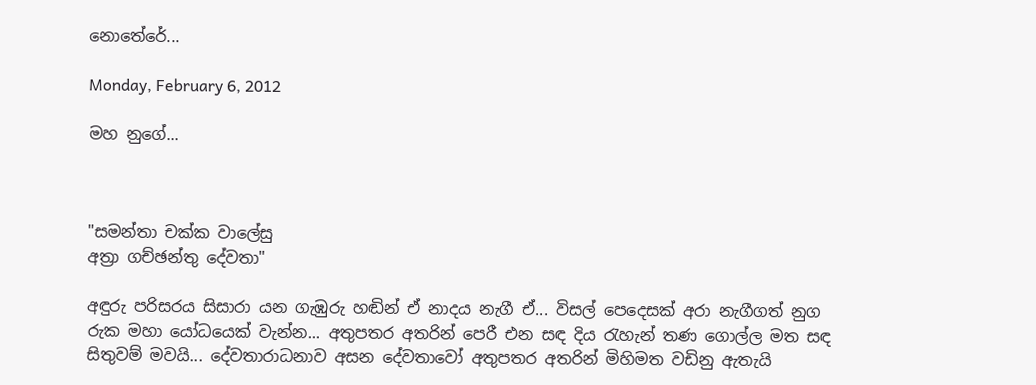නොතේරේ...

Monday, February 6, 2012

මහ නුගේ...



"සමන්තා චක්ක වාලේසු
අත්‍රා ගච්ඡන්තු දේවතා"

අඳුරු පරිසරය සිසාරා යන ගැඹුරු හඬින් ඒ නාදය නැගී ඒ... විසල් පෙදෙසක් අරා නැගීගත් නුග රුක මහා යෝධයෙක් වැන්න... අතුපතර අතරින් පෙරී එන සඳ දිය රැහැන් තණ ගොල්ල මත සඳ සිතුවම් මවයි... දේවතාරාධනාව අසන දේවතාවෝ අතුපතර අතරින් මිහිමත වඩිනු ඇතැයි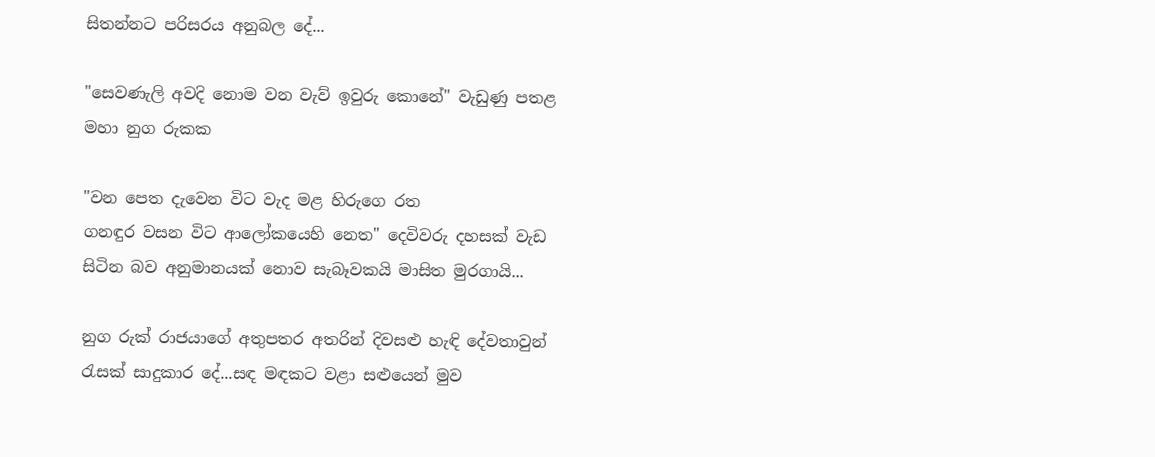සිතන්නට පරිසරය අනුබල දේ...

"සෙවණැලි අවදි නොම වන වැව් ඉවුරු කොනේ" වැඩුණු පතළ මහා නුග රුකක

"වන පෙත දැවෙන විට වැද මළ හිරුගෙ රත
ගනඳුර වසන විට ආලෝකයෙහි නෙත" දෙවිවරු දහසක් වැඩ සිටින බව අනුමානයක් නොව සැබෑවකයි මාසිත මුරගායි...

නුග රුක් රාජයාගේ අතුපතර අතරින් දිවසළු හැඳි දේවතාවුන් රැසක් සාදුකාර දේ...සඳ මඳකට වළා සළුයෙන් මුව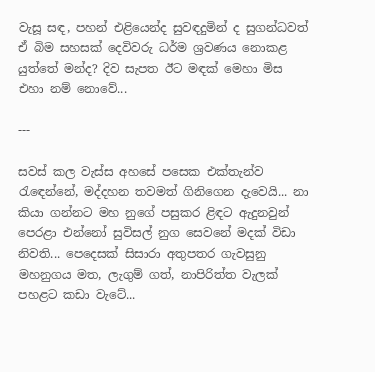වැසූ සඳ, පහන් එළියෙන්ද සුවඳදුමින් ද සුගන්ධවත් ඒ බිම සහසක් දෙවිවරු ධර්ම ශ්‍රවණය නොකළ යුත්තේ මන්ද? දිව සැපත ඊට මඳක් මෙහා මිස එහා නම් නොවේ...

---

සවස් කල වැස්ස අහසේ පසෙක එක්තැන්ව රැඳෙන්නේ, මද්දහන තවමත් ගිනිගෙන දැවෙයි... නා කියා ගන්නට මහ නුගේ පසුකර ළිඳට ඇදුනවුන් පෙරළා එන්නෝ සුවිසල් නුග සෙවනේ මදක් විඩා නිවති... පෙදෙසක් සිසාරා අතුපතර ගැවසුනු මහනුගය මත, ලැගුම් ගත්, නාපිරිත්ත වැලක් පහළට කඩා වැටේ...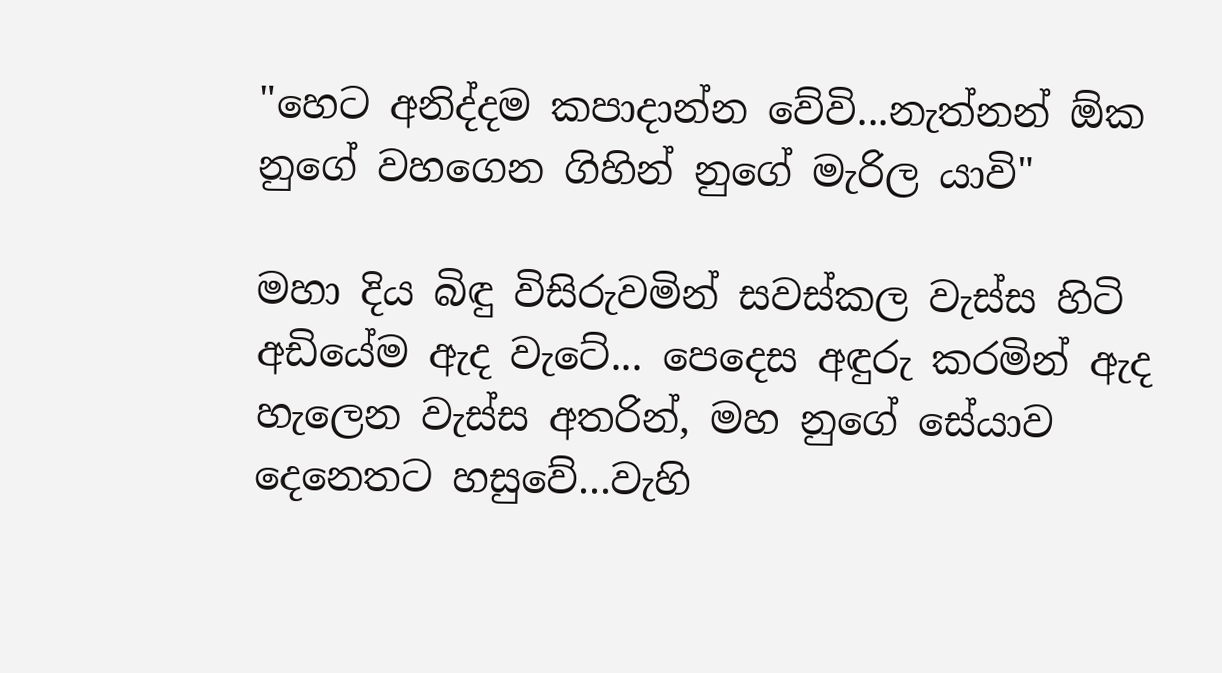"හෙට අනිද්දම කපාදාන්න වේවි...නැත්නන් ඕක නුගේ වහගෙන ගිහින් නුගේ මැරිල යාවි"

මහා දිය බිඳු විසිරුවමින් සවස්කල වැස්ස හිටි අඩියේම ඇද වැටේ... පෙදෙස අඳුරු කරමින් ඇද හැලෙන වැස්ස අතරින්, මහ නුගේ සේයාව දෙනෙතට හසුවේ...වැහි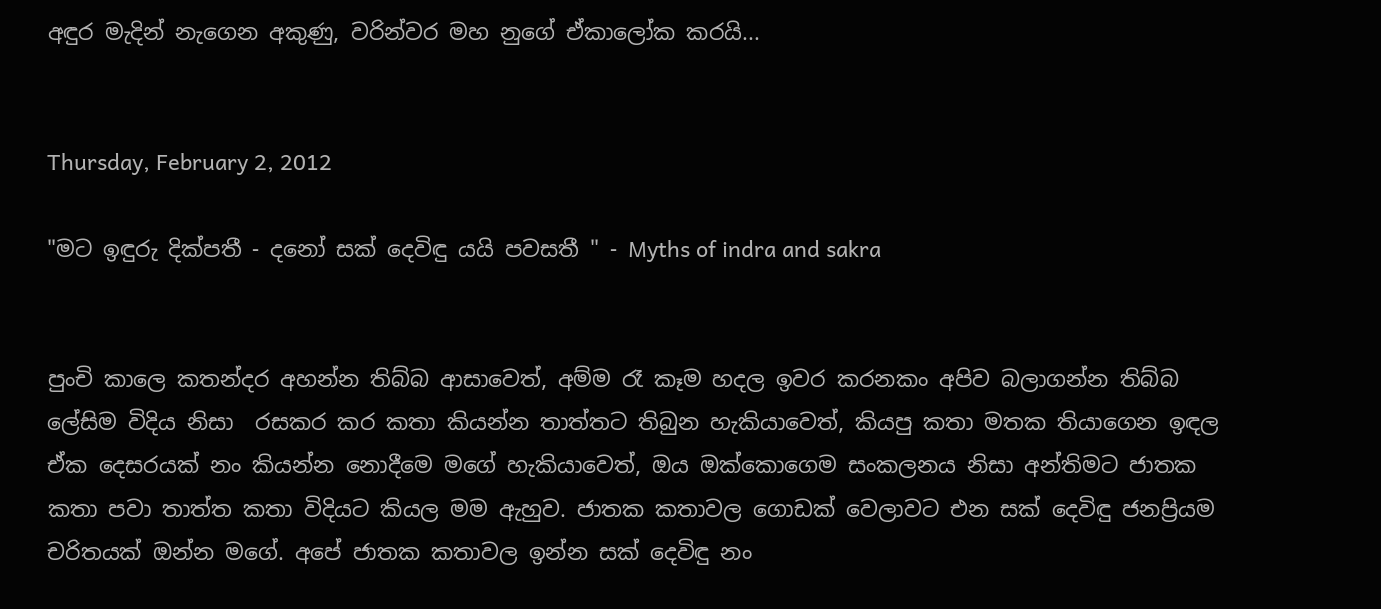අඳුර මැදින් නැගෙන අකුණු, වරින්වර මහ නුගේ ඒකාලෝක කරයි...


Thursday, February 2, 2012

"මට ඉඳුරු දික්පතී - දනෝ සක් දෙවිඳු යයි පවසතී " - Myths of indra and sakra


පුංචි කාලෙ කතන්දර අහන්න තිබ්බ ආසාවෙත්, අම්ම රෑ කෑම හදල ඉවර කරනකං අපිව බලාගන්න තිබ්බ ලේසිම විදිය නිසා  රසකර කර කතා කියන්න තාත්තට තිබුන හැකියාවෙත්, කියපු කතා මතක තියාගෙන ඉඳල ඒක දෙසරයක් නං කියන්න නොදීමෙ මගේ හැකියාවෙත්, ඔය ඔක්කොගෙම සංකලනය නිසා අන්තිමට ජාතක කතා පවා තාත්ත කතා විදියට කියල මම ඇහුව. ජාතක කතාවල ගොඩක් වෙලාවට එන සක් දෙවිඳු ජනප්‍රියම චරිතයක් ඔන්න මගේ. අපේ ජාතක කතාවල ඉන්න සක් දෙවිඳු නං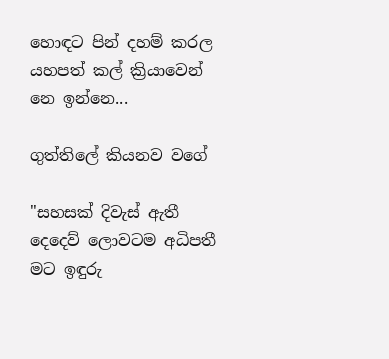හොඳට පින් දහම් කරල යහපත් කල් ක්‍රියාවෙන් නෙ ඉන්නෙ...

ගුත්තිලේ කියනව වගේ

"සහසක් දිවැස් ඇතී
දෙදෙව් ලොවටම අධිපතී
මට ඉඳුරු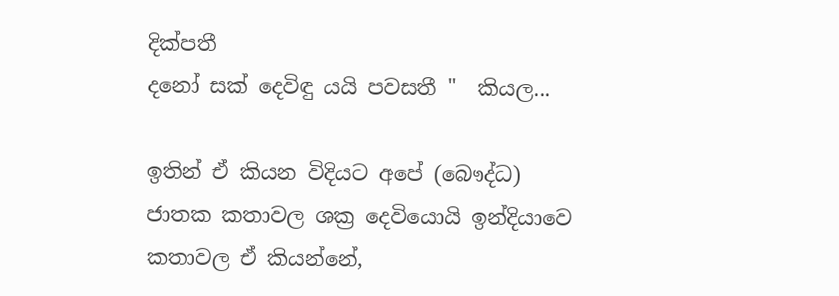දික්පතී
දනෝ සක් දෙවිඳු යයි පවසතී "  කියල...

ඉතින් ඒ කියන විදියට අපේ (බෞද්ධ) ජාතක කතාවල ශක්‍ර දෙවියොයි ඉන්දියාවෙ කතාවල ඒ කියන්නේ,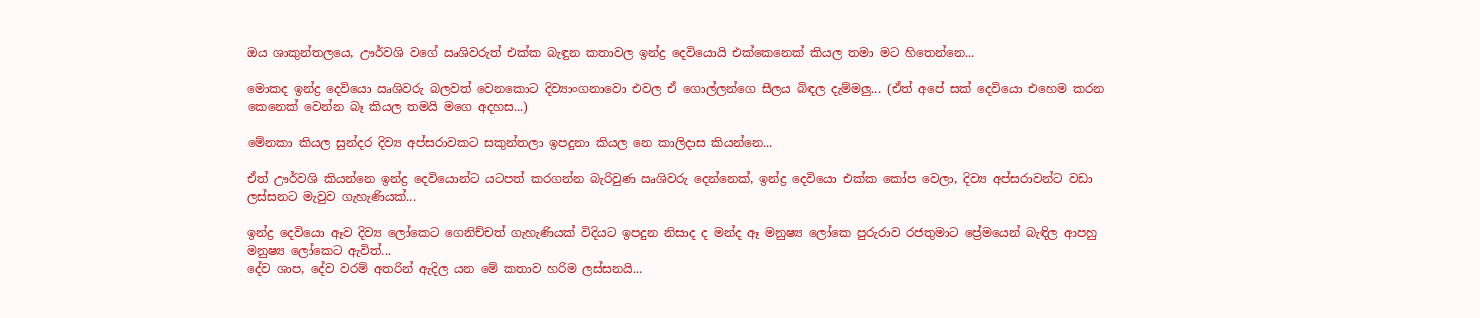ඔය ශාකුන්තලයෙ, ඌර්වශි වගේ ඍශිවරුත් එක්ක බැඳුන කතාවල ඉන්ද්‍ර දෙවියොයි එක්කෙනෙක් කියල තමා මට හිතෙන්නෙ...

මොකද ඉන්ද්‍ර දෙවියො ඍශිවරු බලවත් වෙනකොට දිව්‍යාංගනාවො එවල ඒ ගොල්ලන්ගෙ සීලය බිඳල දැම්මලු... (ඒත් අපේ සක් දෙවියො එහෙම කරන කෙනෙක් වෙන්න බෑ කියල තමයි මගෙ අදහස...)

මේනකා කියල සුන්දර දිව්‍ය අප්සරාවකට සකුන්තලා ඉපදුනා කියල නෙ කාලිදාස කියන්නෙ...

ඒත් ඌර්වශි කියන්නෙ ඉන්ද්‍ර දෙවියොන්ට යටපත් කරගන්න බැරිවුණ ඍශිවරු දෙන්නෙක්, ඉන්ද්‍ර දෙවියො එක්ක කෝප වෙලා, දිව්‍ය අප්සරාවන්ට වඩා ලස්සනට මැවුව ගැහැණියක්...

ඉන්ද්‍ර දෙවියො ඈව දිව්‍ය ලෝකෙට ගෙනිච්චත් ගැහැණියක් විදියට ඉපදුන නිසාද ද මන්ද ඈ මනුෂ්‍ය ලෝකෙ පුරුරාව රජතුමාට ප්‍රේමයෙන් බැඳිල ආපහු මනුෂ්‍ය ලෝකෙට ඇවිත්...
දේව ශාප, දේව වරම් අතරින් ඇදිල යන මේ කතාව හරිම ලස්සනයි...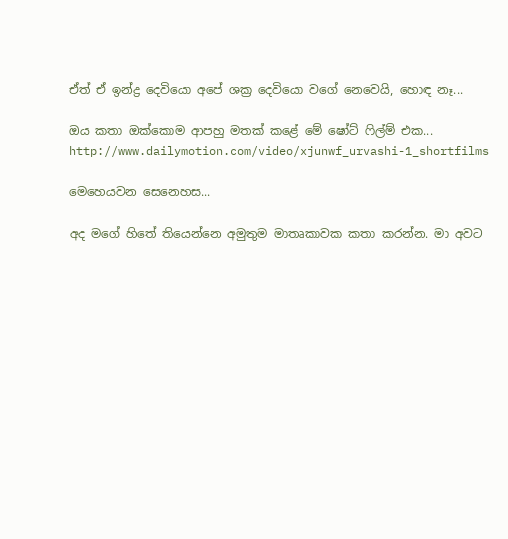ඒත් ඒ ඉන්ද්‍ර දෙවියො අපේ ශක්‍ර දෙවියො වගේ නෙවෙයි, හොඳ නෑ...

ඔය කතා ඔක්කොම ආපහු මතක් කළේ මේ ෂෝට් ෆිල්ම් එක...
http://www.dailymotion.com/video/xjunwf_urvashi-1_shortfilms

මෙහෙයවන සෙනෙහස...

අද මගේ හිතේ තියෙන්නෙ අමුතුම මාතෘකාවක කතා කරන්න. මා අවට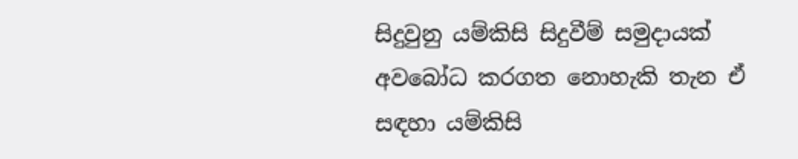සිදුවුනු යම්කිසි සිදුවීම් සමුදායක් අවබෝධ කරගත නොහැකි තැන ඒ සඳහා යම්කිසි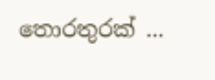තොරතුරක් ...